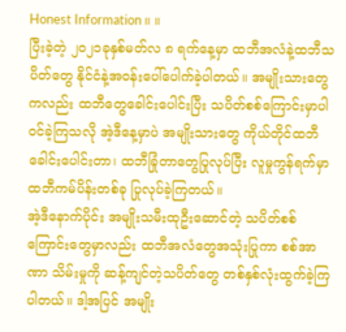Honest Information။ ။
ပြီးခဲ့တဲ့ ၂၀၂၁ခုနှစ်မတ်လ ၈ ရက်နေ့မှာ ထဘီအလံနဲ့ထဘီသပိတ်တွေ နိုင်ငံနဲ့အဝန်းပေါ်ပေါက်ခဲ့ပါတယ်။ အမျိုးသားတွေ ကလည်း ထဘီတွေခေါင်းပေါင်းပြီး သပိတ်စစ်ကြောင်းမှာပါဝင်ခဲ့ကြသလို အဲ့ဒီနေ့မှာပဲ အမျိုးသားတွေ ကိုယ်တိုင်ထဘီ ခေါင်းပေါင်းတာ၊ ထဘီခြုံတာတွေပြုလုပ်ပြီး လူမှုကွန်ရက်မှာ ထဘီကမ်ပိန်းတစ်ခု ပြုလုပ်ခဲ့ကြတယ်။
အဲ့ဒီနောက်ပိုင်း အမျိုးသမီးထုဦးဆောင်တဲ့ သပိတ်စစ်ကြောင်းတွေမှာလည်း ထဘီအလံတွေအသုံးပြုကာ စစ်အာဏာ သိမ်းမှုကို ဆန့်ကျင်တဲ့သပိတ်တွေ တစ်နှစ်လုံးထွက်ခဲ့ကြပါတယ်။ ဒါ့အပြင် အမျိုး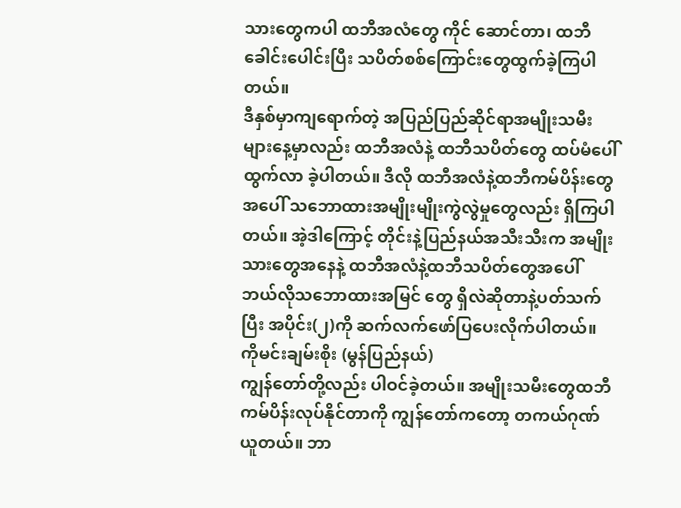သားတွေကပါ ထဘီအလံတွေ ကိုင် ဆောင်တာ၊ ထဘီခေါင်းပေါင်းပြီး သပိတ်စစ်ကြောင်းတွေထွက်ခဲ့ကြပါတယ်။
ဒီနှစ်မှာကျရောက်တဲ့ အပြည်ပြည်ဆိုင်ရာအမျိုးသမီးများနေ့မှာလည်း ထဘီအလံနဲ့ ထဘီသပိတ်တွေ ထပ်မံပေါ်ထွက်လာ ခဲ့ပါတယ်။ ဒီလို ထဘီအလံနဲ့ထဘီကမ်ပိန်းတွေအပေါ် သဘောထားအမျိုးမျိုးကွဲလွဲမှုတွေလည်း ရှိကြပါတယ်။ အဲ့ဒါကြောင့် တိုင်းနဲ့ပြည်နယ်အသီးသီးက အမျိုးသားတွေအနေနဲ့ ထဘီအလံနဲ့ထဘီသပိတ်တွေအပေါ် ဘယ်လိုသဘောထားအမြင် တွေ ရှိလဲဆိုတာနဲ့ပတ်သက်ပြီး အပိုင်း(၂)ကို ဆက်လက်ဖော်ပြပေးလိုက်ပါတယ်။
ကိုမင်းချမ်းစိုး (မွန်ပြည်နယ်)
ကျွန်တော်တို့လည်း ပါဝင်ခဲ့တယ်။ အမျိုးသမီးတွေထဘီကမ်ပိန်းလုပ်နိုင်တာကို ကျွန်တော်ကတော့ တကယ်ဂုဏ်ယူတယ်။ ဘာ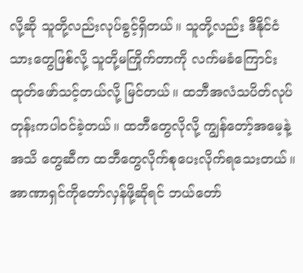လို့ဆို သူတို့လည်းလုပ်ခွင့်ရှိတယ်။ သူတို့လည်း ဒီနိုင်ငံသားတွေဖြစ်လို့ သူတို့မကြိုက်တာကို လက်မခံကြောင်း ထုတ်ဖော်သင့်တယ်လို့ မြင်တယ်။ ထဘီအလံသပိတ်လုပ်တုန်းကပါဝင်ခဲ့တယ်။ ထဘီတွေလိုလို့ ကျွန်တော့်အမေ့နဲ့ အသိ တွေဆီက ထဘီတွေလိုက်စုပေးလိုက်ရသေးတယ်။ အာဏာရှင်ကိုတော်လှန်ဖို့ဆိုရင် ဘယ်တော်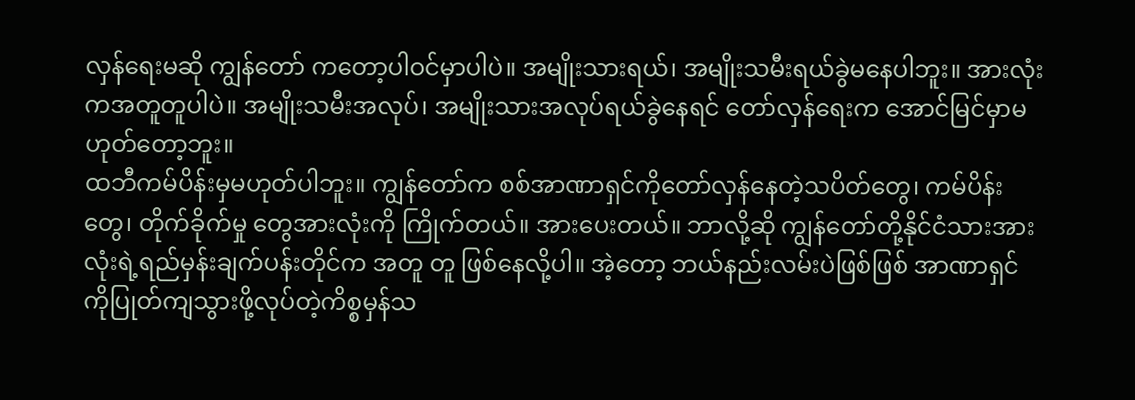လှန်ရေးမဆို ကျွန်တော် ကတော့ပါဝင်မှာပါပဲ။ အမျိုးသားရယ်၊ အမျိုးသမီးရယ်ခွဲမနေပါဘူး။ အားလုံးကအတူတူပါပဲ။ အမျိုးသမီးအလုပ်၊ အမျိုးသားအလုပ်ရယ်ခွဲနေရင် တော်လှန်ရေးက အောင်မြင်မှာမဟုတ်တော့ဘူး။
ထဘီကမ်ပိန်းမှမဟုတ်ပါဘူး။ ကျွန်တော်က စစ်အာဏာရှင်ကိုတော်လှန်နေတဲ့သပိတ်တွေ၊ ကမ်ပိန်းတွေ၊ တိုက်ခိုက်မှု တွေအားလုံးကို ကြိုက်တယ်။ အားပေးတယ်။ ဘာလို့ဆို ကျွန်တော်တို့နိုင်ငံသားအားလုံးရဲ့ရည်မှန်းချက်ပန်းတိုင်က အတူ တူ ဖြစ်နေလို့ပါ။ အဲ့တော့ ဘယ်နည်းလမ်းပဲဖြစ်ဖြစ် အာဏာရှင်ကိုပြုတ်ကျသွားဖို့လုပ်တဲ့ကိစ္စမှန်သ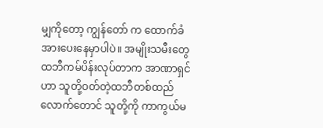မျှကိုတော့ ကျွန်တော် က ထောက်ခံအားပေးနေမှာပါပဲ။ အမျိုးသမီးတွေ ထဘီကမ်ပိန်းလုပ်တာက အာဏာရှင်ဟာ သူတို့ဝတ်တဲ့ထဘီတစ်ထည် လောက်တောင် သူတို့ကို ကာကွယ်မ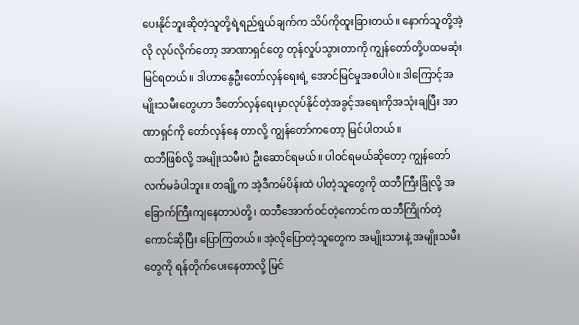ပေးနိုင်ဘူးဆိုတဲ့သူတို့ရဲ့ရည်ရွယ်ချက်က သိပ်ကိုထူးခြားတယ်။ နောက်သူတို့အဲ့လို လုပ်လိုက်တော့ အာဏာရှင်တွေ တုန်လှုပ်သွားတာကို ကျွန်တော်တို့ပထမဆုံးမြင်ရတယ်။ ဒါဟာနွေဦးတော်လှန်ရေးရဲ့ အောင်မြင်မှုအစပါပဲ။ ဒါကြောင့်အမျိုးသမီးတွေဟာ ဒီတော်လှန်ရေးမှာလုပ်နိုင်တဲ့အခွင့်အရေးကိုအသုံးချပြီး အာဏာရှင်ကို တော်လှန်နေ တာလို့ ကျွန်တော်ကတော့ မြင်ပါတယ်။
ထဘီဖြစ်လို့ အမျိုးသမီးပဲ ဦးဆောင်ရမယ်။ ပါဝင်ရမယ်ဆိုတော့ ကျွန်တော်လက်မခံပါဘူး။ တချို့က အဲ့ဒီကမ်ပိန်းထဲ ပါတဲ့သူတွေကို ထဘီကြီးခြုံလို့ အခြောက်ကြီးကျနေတာပဲတို့၊ ထဘီအောက်ဝင်တဲ့ကောင်က ထဘီကြိုက်တဲ့ကောင်ဆိုပြီး ပြောကြတယ်။ အဲ့လိုပြောတဲ့သူတွေက အမျိုးသားနဲ့ အမျိုးသမီးတွေကို ရန်တိုက်ပေးနေတာလို့ မြင်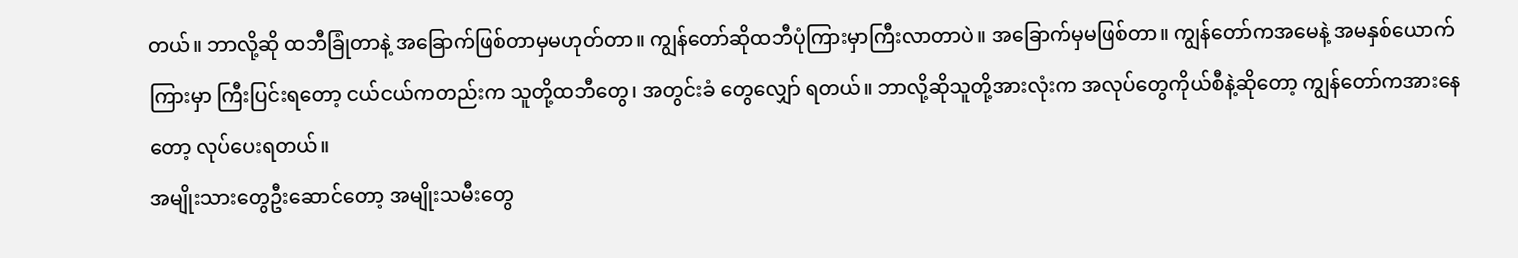တယ်။ ဘာလို့ဆို ထဘီခြုံတာနဲ့ အခြောက်ဖြစ်တာမှမဟုတ်တာ။ ကျွန်တော်ဆိုထဘီပုံကြားမှာကြီးလာတာပဲ။ အခြောက်မှမဖြစ်တာ။ ကျွန်တော်ကအမေနဲ့ အမနှစ်ယောက်ကြားမှာ ကြီးပြင်းရတော့ ငယ်ငယ်ကတည်းက သူတို့ထဘီတွေ၊ အတွင်းခံ တွေလျှော် ရတယ်။ ဘာလို့ဆိုသူတို့အားလုံးက အလုပ်တွေကိုယ်စီနဲ့ဆိုတော့ ကျွန်တော်ကအားနေတော့ လုပ်ပေးရတယ်။
အမျိုးသားတွေဦးဆောင်တော့ အမျိုးသမီးတွေ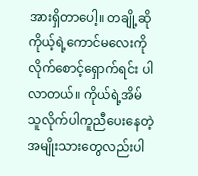အားရှိတာပေါ့။ တချို့ဆိုကိုယ့်ရဲ့ကောင်မလေးကို လိုက်စောင့်ရှောက်ရင်း ပါလာတယ်။ ကိုယ်ရဲ့အိမ်သူလိုက်ပါကူညီပေးနေတဲ့ အမျိုးသားတွေလည်းပါ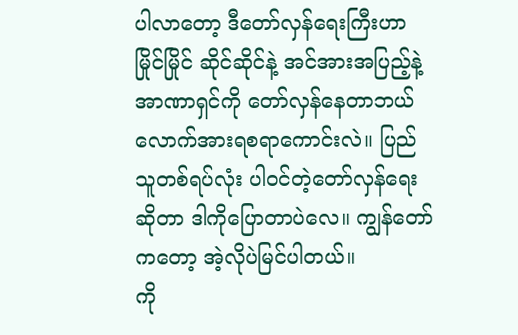ပါလာတော့ ဒီတော်လှန်ရေးကြီးဟာ မြိုင်မြိုင် ဆိုင်ဆိုင်နဲ့ အင်အားအပြည့်နဲ့ အာဏာရှင်ကို တော်လှန်နေတာဘယ်လောက်အားရစရာကောင်းလဲ။ ပြည်သူတစ်ရပ်လုံး ပါဝင်တဲ့တော်လှန်ရေးဆိုတာ ဒါကိုပြောတာပဲလေ။ ကျွန်တော်ကတော့ အဲ့လိုပဲမြင်ပါတယ်။
ကို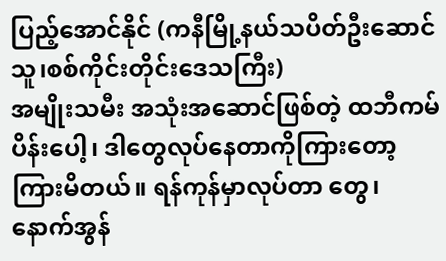ပြည့်အောင်နိုင် (ကနီမြို့နယ်သပိတ်ဦးဆောင်သူ၊စစ်ကိုင်းတိုင်းဒေသကြီး)
အမျိုးသမီး အသုံးအဆောင်ဖြစ်တဲ့ ထဘီကမ်ပိန်းပေါ့၊ ဒါတွေလုပ်နေတာကိုကြားတော့ကြားမိတယ်။ ရန်ကုန်မှာလုပ်တာ တွေ၊ နောက်အွန်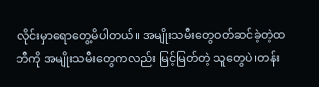လိုင်းမှာရောတွေ့မိပါတယ်။ အမျိုးသမီးတွေဝတ်ဆင်ခဲ့တဲ့ထဘီကို အမျိုးသမီးတွေကလည်း မြင့်မြတ်တဲ့ သူတွေပဲ၊တန်း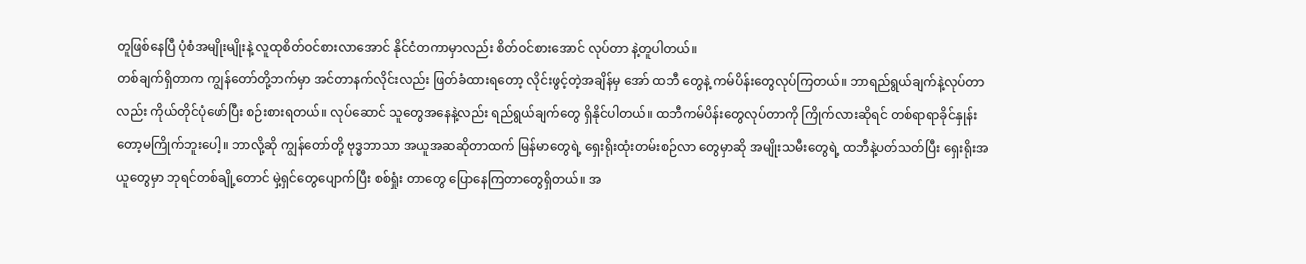တူဖြစ်နေပြီ ပုံစံအမျိုးမျိုးနဲ့ လူထုစိတ်ဝင်စားလာအောင် နိုင်ငံတကာမှာလည်း စိတ်ဝင်စားအောင် လုပ်တာ နဲ့တူပါတယ်။
တစ်ချက်ရှိတာက ကျွန်တော်တို့ဘက်မှာ အင်တာနက်လိုင်းလည်း ဖြတ်ခံထားရတော့ လိုင်းဖွင့်တဲ့အချိန်မှ အော် ထဘီ တွေနဲ့ ကမ်ပိန်းတွေလုပ်ကြတယ်။ ဘာရည်ရွယ်ချက်နဲ့လုပ်တာလည်း ကိုယ်တိုင်ပုံဖော်ပြီး စဉ်းစားရတယ်။ လုပ်ဆောင် သူတွေအနေနဲ့လည်း ရည်ရွယ်ချက်တွေ ရှိနိုင်ပါတယ်။ ထဘီကမ်ပိန်းတွေလုပ်တာကို ကြိုက်လားဆိုရင် တစ်ရာရာခိုင်နှုန်း တော့မကြိုက်ဘူးပေါ့။ ဘာလို့ဆို ကျွန်တော်တို့ ဗုဒ္ဓဘာသာ အယူအဆဆိုတာထက် မြန်မာတွေရဲ့ ရှေးရိုးထုံးတမ်းစဉ်လာ တွေမှာဆို အမျိုးသမီးတွေရဲ့ ထဘီနဲ့ပတ်သတ်ပြီး ရှေးရိုးအယူတွေမှာ ဘုရင်တစ်ချို့တောင် မှဲ့ရှင်တွေပျောက်ပြီး စစ်ရှုံး တာတွေ ပြောနေကြတာတွေရှိတယ်။ အ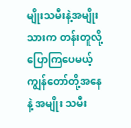မျိုးသမီးနဲ့အမျိုးသားက တန်းတူလို့ပြောကြပေမယ့် ကျွန်တော်တို့အနေနဲ့ အမျိုး သမီး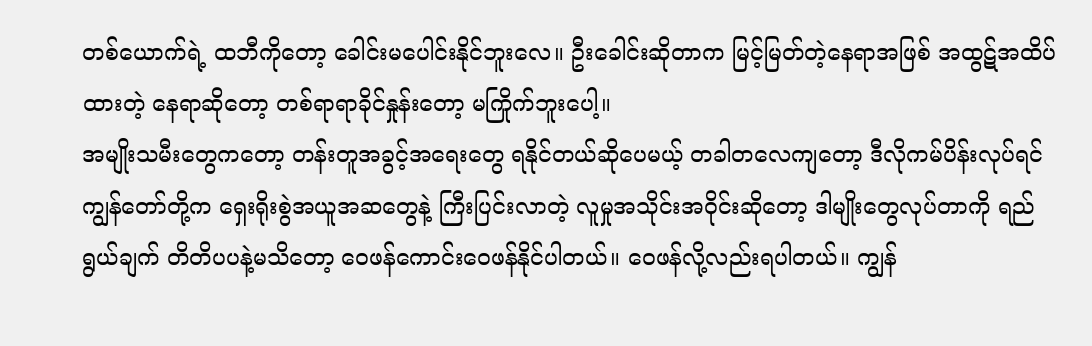တစ်ယောက်ရဲ့ ထဘီကိုတော့ ခေါင်းမပေါင်းနိုင်ဘူးလေ။ ဦးခေါင်းဆိုတာက မြင့်မြတ်တဲ့နေရာအဖြစ် အထွဋ်အထိပ် ထားတဲ့ နေရာဆိုတော့ တစ်ရာရာခိုင်နှုန်းတော့ မကြိုက်ဘူးပေါ့။
အမျိုးသမီးတွေကတော့ တန်းတူအခွင့်အရေးတွေ ရနိုင်တယ်ဆိုပေမယ့် တခါတလေကျတော့ ဒီလိုကမ်ပိန်းလုပ်ရင် ကျွန်တော်တို့က ရှေးရိုးစွဲအယူအဆတွေနဲ့ ကြီးပြင်းလာတဲ့ လူမှုအသိုင်းအဝိုင်းဆိုတော့ ဒါမျိုးတွေလုပ်တာကို ရည်ရွယ်ချက် တိတိပပနဲ့မသိတော့ ဝေဖန်ကောင်းဝေဖန်နိုင်ပါတယ်။ ဝေဖန်လို့လည်းရပါတယ်။ ကျွန်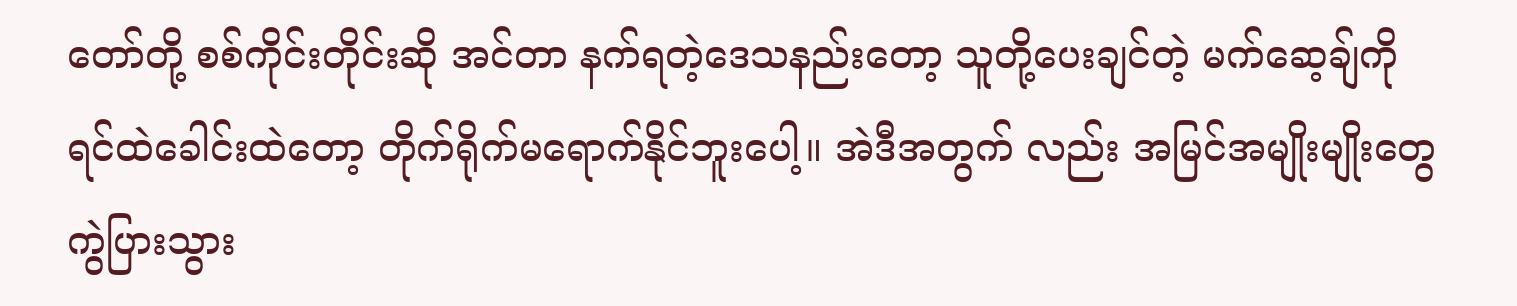တော်တို့ စစ်ကိုင်းတိုင်းဆို အင်တာ နက်ရတဲ့ဒေသနည်းတော့ သူတို့ပေးချင်တဲ့ မက်ဆေ့ချ်ကို ရင်ထဲခေါင်းထဲတော့ တိုက်ရိုက်မရောက်နိုင်ဘူးပေါ့။ အဲဒီအတွက် လည်း အမြင်အမျိုးမျိုးတွေကွဲပြားသွား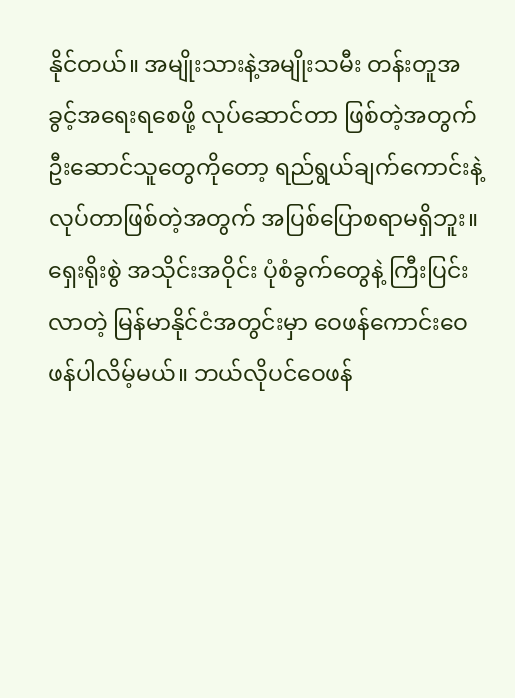နိုင်တယ်။ အမျိုးသားနဲ့အမျိုးသမီး တန်းတူအခွင့်အရေးရစေဖို့ လုပ်ဆောင်တာ ဖြစ်တဲ့အတွက် ဦးဆောင်သူတွေကိုတော့ ရည်ရွယ်ချက်ကောင်းနဲ့ လုပ်တာဖြစ်တဲ့အတွက် အပြစ်ပြောစရာမရှိဘူး။ ရှေးရိုးစွဲ အသိုင်းအဝိုင်း ပုံစံခွက်တွေနဲ့ ကြီးပြင်းလာတဲ့ မြန်မာနိုင်ငံအတွင်းမှာ ဝေဖန်ကောင်းဝေဖန်ပါလိမ့်မယ်။ ဘယ်လိုပင်ဝေဖန်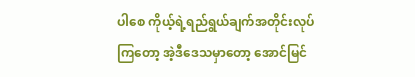ပါစေ ကိုယ့်ရဲ့ရည်ရွယ်ချက်အတိုင်းလုပ်ကြတော့ အဲ့ဒီဒေသမှာတော့ အောင်မြင်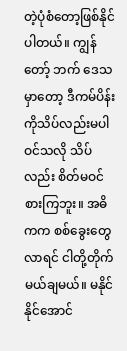တဲ့ပုံစံတော့ဖြစ်နိုင်ပါတယ်။ ကျွန်တော့် ဘက် ဒေသမှာတော့ ဒီကမ်ပိန်းကိုသိပ်လည်းမပါဝင်သလို သိပ်လည်း စိတ်မဝင်စားကြဘူး။ အဓိကက စစ်ခွေးတွေလာရင် ငါတို့တိုက်မယ်ချမယ်။ မနိုင်နိုင်အောင်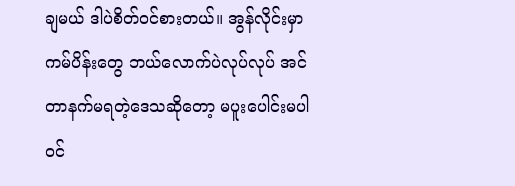ချမယ် ဒါပဲစိတ်ဝင်စားတယ်။ အွန်လိုင်းမှာ ကမ်ပိန်းတွေ ဘယ်လောက်ပဲလုပ်လုပ် အင်တာနက်မရတဲ့ဒေသဆိုတော့ မပူးပေါင်းမပါဝင်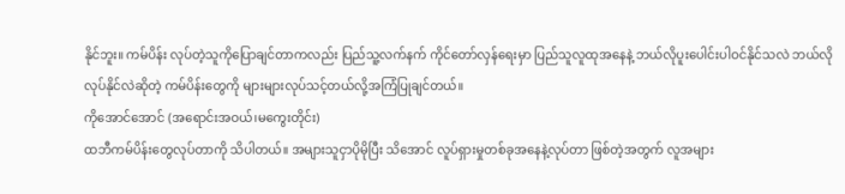နိုင်ဘူး။ ကမ်ပိန်း လုပ်တဲ့သူကိုပြောချင်တာကလည်း ပြည်သူ့လက်နက် ကိုင်တော်လှန်ရေးမှာ ပြည်သူလူထုအနေနဲ့ ဘယ်လိုပူးပေါင်းပါဝင်နိုင်သလဲ ဘယ်လိုလုပ်နိုင်လဲဆိုတဲ့ ကမ်ပိန်းတွေကို များများလုပ်သင့်တယ်လို့အကြံပြုချင်တယ်။
ကိုအောင်အောင် (အရောင်းအဝယ်၊မကွေးတိုင်း)
ထဘီကမ်ပိန်းတွေလုပ်တာကို သိပါတယ်။ အများသူငှာပိုမိုပြီး သိအောင် လူပ်ရှားမှုတစ်ခုအနေနဲ့လုပ်တာ ဖြစ်တဲ့အတွက် လူအများ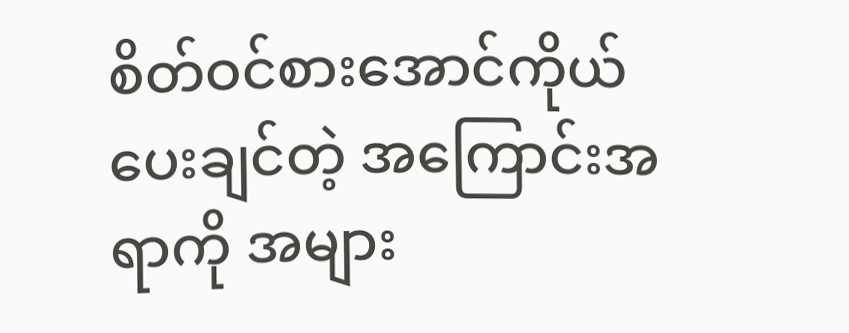စိတ်ဝင်စားအောင်ကိုယ်ပေးချင်တဲ့ အကြောင်းအရာကို အများ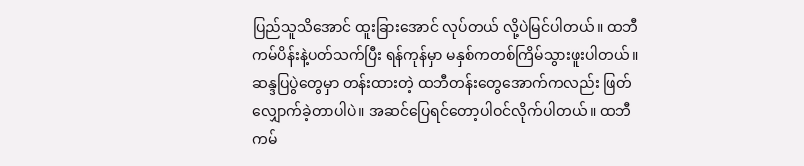ပြည်သူသိအောင် ထူးခြားအောင် လုပ်တယ် လို့ပဲမြင်ပါတယ်။ ထဘီကမ်ပိန်းနဲ့ပတ်သက်ပြီး ရန်ကုန်မှာ မနှစ်ကတစ်ကြိမ်သွားဖူးပါတယ်။ ဆန္ဒပြပွဲတွေမှာ တန်းထားတဲ့ ထဘီတန်းတွေအောက်ကလည်း ဖြတ်လျှောက်ခဲ့တာပါပဲ။ အဆင်ပြေရင်တော့ပါဝင်လိုက်ပါတယ်။ ထဘီကမ်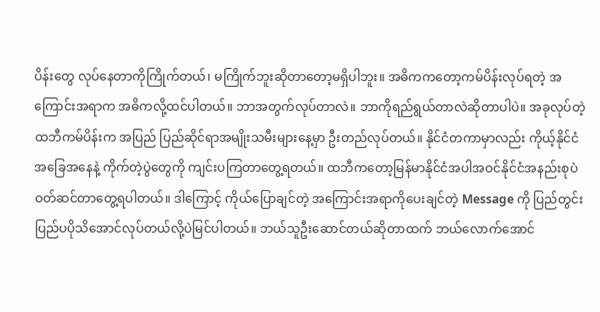ပိန်းတွေ လုပ်နေတာကိုကြိုက်တယ်၊ မကြိုက်ဘူးဆိုတာတော့မရှိပါဘူး။ အဓိကကတော့ကမ်ပိန်းလုပ်ရတဲ့ အကြောင်းအရာက အဓိကလို့ထင်ပါတယ်။ ဘာအတွက်လုပ်တာလဲ။ ဘာကိုရည်ရွယ်တာလဲဆိုတာပါပဲ။ အခုလုပ်တဲ့ထဘီကမ်ပိန်းက အပြည် ပြည်ဆိုင်ရာအမျိုးသမီးများနေ့မှာ ဦးတည်လုပ်တယ်။ နိုင်ငံတကာမှာလည်း ကိုယ့်နိုင်ငံအခြေအနေနဲ့ ကိုက်တဲ့ပွဲတွေကို ကျင်းပကြတာတွေ့ရတယ်။ ထဘီကတော့မြန်မာနိုင်ငံအပါအဝင်နိုင်ငံအနည်းစုပဲ ဝတ်ဆင်တာတွေ့ရပါတယ်။ ဒါကြောင့် ကိုယ်ပြောချင်တဲ့ အကြောင်းအရာကိုပေးချင်တဲ့ Message ကို ပြည်တွင်းပြည်ပပိုသိအောင်လုပ်တယ်လို့ပဲမြင်ပါတယ်။ ဘယ်သူဦးဆောင်တယ်ဆိုတာထက် ဘယ်လောက်အောင်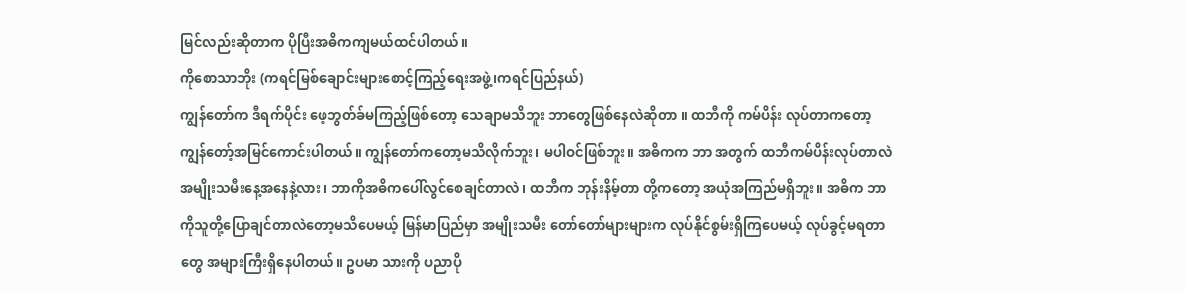မြင်လည်းဆိုတာက ပိုပြီးအဓိကကျမယ်ထင်ပါတယ်။
ကိုစောသာဘိုး (ကရင်မြစ်ချောင်းများစောင့်ကြည့်ရေးအဖွဲ့၊ကရင်ပြည်နယ်)
ကျွန်တော်က ဒီရက်ပိုင်း ဖေ့ဘွတ်ခ်မကြည့်ဖြစ်တော့ သေချာမသိဘူး ဘာတွေဖြစ်နေလဲဆိုတာ ။ ထဘီကို ကမ်ပိန်း လုပ်တာကတော့ ကျွန်တော့်အမြင်ကောင်းပါတယ်။ ကျွန်တော်ကတော့မသိလိုက်ဘူး၊ မပါဝင်ဖြစ်ဘူး။ အဓိကက ဘာ အတွက် ထဘီကမ်ပိန်းလုပ်တာလဲ အမျိုးသမီးနေ့အနေနဲ့လား၊ ဘာကိုအဓိကပေါ်လွင်စေချင်တာလဲ၊ ထဘီက ဘုန်းနိမ့်တာ တို့ကတော့ အယုံအကြည်မရှိဘူး။ အဓိက ဘာကိုသူတို့ပြောချင်တာလဲတော့မသိပေမယ့် မြန်မာပြည်မှာ အမျိုးသမီး တော်တော်များများက လုပ်နိုင်စွမ်းရှိကြပေမယ့် လုပ်ခွင့်မရတာတွေ အများကြီးရှိနေပါတယ်။ ဥပမာ သားကို ပညာပို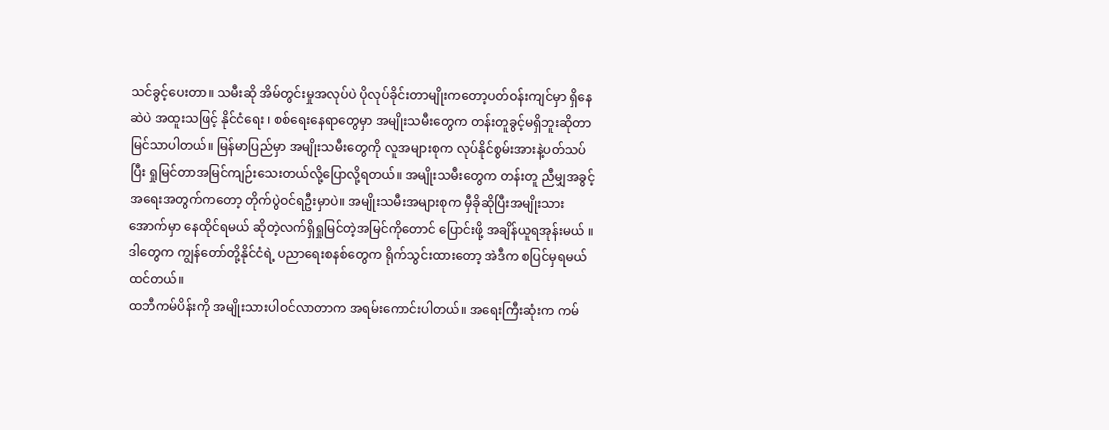သင်ခွင့်ပေးတာ။ သမီးဆို အိမ်တွင်းမှုအလုပ်ပဲ ပိုလုပ်ခိုင်းတာမျိုးကတော့ပတ်ဝန်းကျင်မှာ ရှိနေဆဲပဲ အထူးသဖြင့် နိုင်ငံရေး ၊ စစ်ရေးနေရာတွေမှာ အမျိုးသမီးတွေက တန်းတူခွင့်မရှိဘူးဆိုတာ မြင်သာပါတယ်။ မြန်မာပြည်မှာ အမျိုးသမီးတွေကို လူအများစုက လုပ်နိုင်စွမ်းအားနဲ့ပတ်သပ်ပြီး ရှုမြင်တာအမြင်ကျဉ်းသေးတယ်လို့ပြောလို့ရတယ်။ အမျိုးသမီးတွေက တန်းတူ ညီမျှအခွင့်အရေးအတွက်ကတော့ တိုက်ပွဲဝင်ရဦးမှာပဲ။ အမျိုးသမီးအများစုက မှီခိုဆိုပြီးအမျိုးသားအောက်မှာ နေထိုင်ရမယ် ဆိုတဲ့လက်ရှိရှုမြင်တဲ့အမြင်ကိုတောင် ပြောင်းဖို့ အချိန်ယူရအုန်းမယ် ။ ဒါတွေက ကျွန်တော်တို့နိုင်ငံရဲ့ ပညာရေးစနစ်တွေက ရိုက်သွင်းထားတော့ အဲဒီက စပြင်မှရမယ်ထင်တယ်။
ထဘီကမ်ပိန်းကို အမျိုးသားပါဝင်လာတာက အရမ်းကောင်းပါတယ်။ အရေးကြီးဆုံးက ကမ်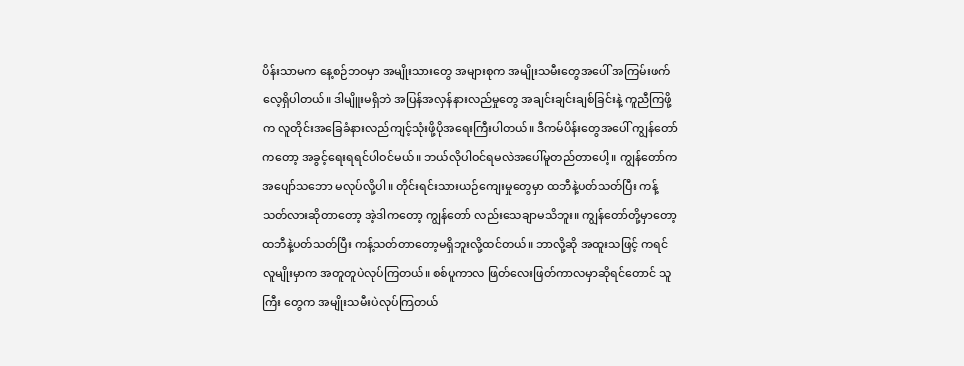ပိန်းသာမက နေ့စဉ်ဘဝမှာ အမျိုးသားတွေ အများစုက အမျိုးသမီးတွေအပေါ် အကြမ်းဖက်လေ့ရှိပါတယ်။ ဒါမျိူးမရှိဘဲ အပြန်အလှန်နားလည်မှုတွေ အချင်းချင်းချစ်ခြင်းနဲ့ ကူညီကြဖို့က လူတိုင်းအခြေခံနားလည်ကျင့်သုံးဖို့ပိုအရေးကြီးပါတယ်။ ဒီကမ်ပိန်းတွေအပေါ် ကျွန်တော်ကတော့ အခွင့်ရေးရရင်ပါဝင်မယ်။ ဘယ်လိုပါဝင်ရမလဲအပေါ်မူတည်တာပေါ့။ ကျွန်တော်က အပျော်သဘော မလုပ်လို့ပါ။ တိုင်းရင်းသားယဉ်ကျေးမှုတွေမှာ ထဘီနဲ့ပတ်သတ်ပြီး ကန့်သတ်လားဆိုတာတော့ အဲ့ဒါကတော့ ကျွန်တော် လည်းသေချာမသိဘူး။ ကျွန်တော်တို့မှာတော့ ထဘီနဲ့ပတ်သတ်ပြီး ကန့်သတ်တာတော့မရှိဘူးလို့ထင်တယ်။ ဘာလို့ဆို အထူးသဖြင့် ကရင်လူမျိုးမှာက အတူတူပဲလုပ်ကြတယ်။ စစ်ပူကာလ ဖြတ်လေးဖြတ်ကာလမှာဆိုရင်တောင် သူကြီး တွေက အမျိုးသမီးပဲလုပ်ကြတယ်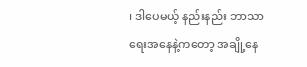၊ ဒါပေမယ့် နည်းနည်း ဘာသာရေးအနေနဲ့ကတော့ အချို့နေ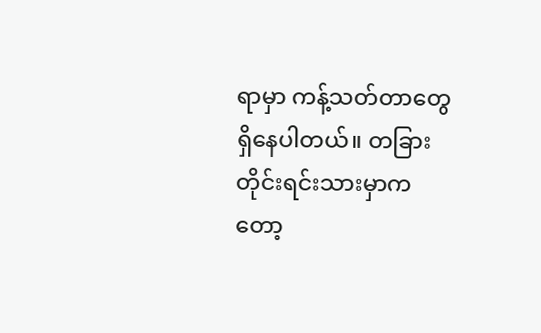ရာမှာ ကန့်သတ်တာတွေ ရှိနေပါတယ်။ တခြားတိုင်းရင်းသားမှာကတော့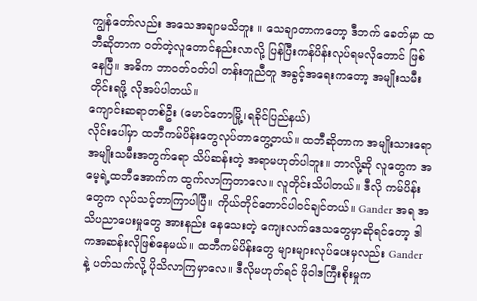ကျွန်တော်လည်း အသေအချာမသိဘူး ။ သေချာတာကတော့ ဒီဘက် ခေတ်မှာ ထဘီဆိုတာက ဝတ်တဲ့လူတောင်နည်းလာလို့ ပြန်ပြီးကန်ပိန်းလုပ်ရမလိုတောင် ဖြစ်နေပြီ။ အဓိက ဘာဝတ်ဝတ်ပါ တန်းတူညီတူ အခွင့်အရေးကတော့ အမျိုးသမီးတိုင်းရဖို့ လိုအပ်ပါတယ်။
ကျောင်းဆရာတစ်ဦး (မောင်တောမြို့၊ရခိုင်ပြည်နယ်)
လိုင်းပေါ်မှာ ထဘီကမ်ပိန်းတွေလုပ်တာတွေ့တယ်။ ထဘီဆိုတာက အမျိုးသားရော အမျိုးသမီးအတွက်ရော သိပ်ဆန်းတဲ့ အရာမဟုတ်ပါဘူး။ ဘာလို့ဆို လူတွေက အမေ့ရဲ့ထဘီအောက်က ထွက်လာကြတာလေ။ လူတိုင်းသိပါတယ်။ ဒီလို ကမ်ပိန်းတွေက လုပ်သင့်တာကြာပါပြီ။ ကိုယ်တိုင်တောင်ပါဝင်ချင်တယ်။ Gander အရ အသိပညာပေးမှုတွေ အားနည်း နေသေးတဲ့ ကျေးလက်ဒေသတွေမှာဆိုရင်တော့ ဒါကအဆန်းလိုဖြစ်နေမယ်။ ထဘီကမ်ပိန်းတွေ များများလုပ်ပေးမှလည်း Gander နဲ့ ပတ်သက်လို့ ပိုသိလာကြမှာလေ။ ဒီလိုမဟုတ်ရင် ဖိုဝါဒကြီးစိုးမှုက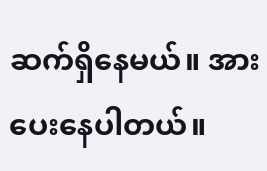ဆက်ရှိနေမယ်။ အားပေးနေပါတယ်။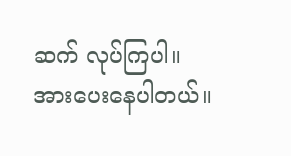ဆက် လုပ်ကြပါ။ အားပေးနေပါတယ်။